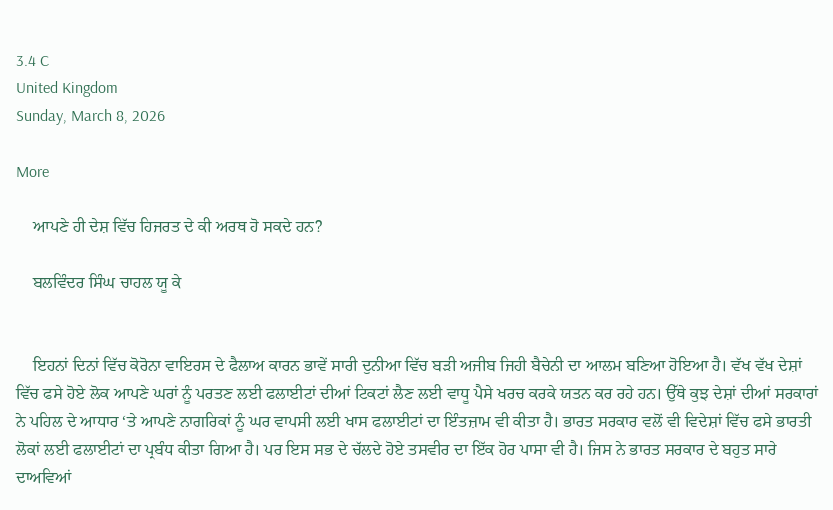3.4 C
United Kingdom
Sunday, March 8, 2026

More

    ਆਪਣੇ ਹੀ ਦੇਸ਼ ਵਿੱਚ ਹਿਜਰਤ ਦੇ ਕੀ ਅਰਥ ਹੋ ਸਕਦੇ ਹਨ?

    ਬਲਵਿੰਦਰ ਸਿੰਘ ਚਾਹਲ ਯੂ ਕੇ


    ਇਹਨਾਂ ਦਿਨਾਂ ਵਿੱਚ ਕੋਰੋਨਾ ਵਾਇਰਸ ਦੇ ਫੈਲਾਅ ਕਾਰਨ ਭਾਵੇਂ ਸਾਰੀ ਦੁਨੀਆ ਵਿੱਚ ਬੜੀ ਅਜੀਬ ਜਿਹੀ ਬੈਚੇਨੀ ਦਾ ਆਲਮ ਬਣਿਆ ਹੋਇਆ ਹੈ। ਵੱਖ ਵੱਖ ਦੇਸ਼ਾਂ ਵਿੱਚ ਫਸੇ ਹੋਏ ਲੋਕ ਆਪਣੇ ਘਰਾਂ ਨੂੰ ਪਰਤਣ ਲਈ ਫਲਾਈਟਾਂ ਦੀਆਂ ਟਿਕਟਾਂ ਲੈਣ ਲਈ ਵਾਧੂ ਪੈਸੇ ਖਰਚ ਕਰਕੇ ਯਤਨ ਕਰ ਰਹੇ ਹਨ। ਉੱਥੇ ਕੁਝ ਦੇਸ਼ਾਂ ਦੀਆਂ ਸਰਕਾਰਾਂ ਨੇ ਪਹਿਲ ਦੇ ਆਧਾਰ ‘ਤੇ ਆਪਣੇ ਨਾਗਰਿਕਾਂ ਨੂੰ ਘਰ ਵਾਪਸੀ ਲਈ ਖਾਸ ਫਲਾਈਟਾਂ ਦਾ ਇੰਤਜ਼ਾਮ ਵੀ ਕੀਤਾ ਹੈ। ਭਾਰਤ ਸਰਕਾਰ ਵਲੋਂ ਵੀ ਵਿਦੇਸ਼ਾਂ ਵਿੱਚ ਫਸੇ ਭਾਰਤੀ ਲੋਕਾਂ ਲਈ ਫਲਾਈਟਾਂ ਦਾ ਪ੍ਰਬੰਧ ਕੀਤਾ ਗਿਆ ਹੈ। ਪਰ ਇਸ ਸਭ ਦੇ ਚੱਲਦੇ ਹੋਏ ਤਸਵੀਰ ਦਾ ਇੱਕ ਹੋਰ ਪਾਸਾ ਵੀ ਹੈ। ਜਿਸ ਨੇ ਭਾਰਤ ਸਰਕਾਰ ਦੇ ਬਹੁਤ ਸਾਰੇ ਦਾਅਵਿਆਂ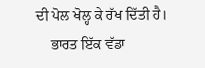ਦੀ ਪੋਲ ਖੋਲ੍ਹ ਕੇ ਰੱਖ ਦਿੱਤੀ ਹੈ।
    ਭਾਰਤ ਇੱਕ ਵੱਡਾ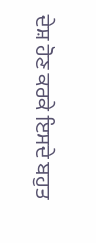ਦੇਸ਼ ਹੋਣ ਕਰਕੇ ਇਸਦੇ ਬਹੁਤ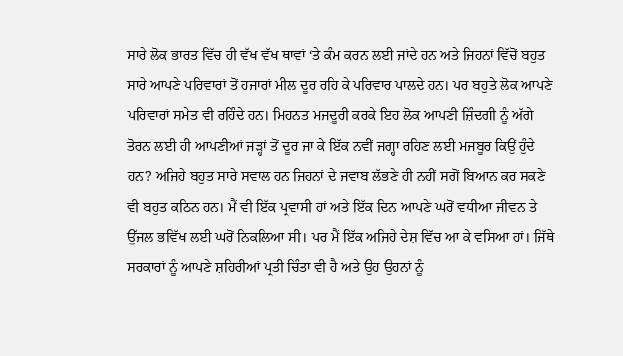ਸਾਰੇ ਲੋਕ ਭਾਰਤ ਵਿੱਚ ਹੀ ਵੱਖ ਵੱਖ ਥਾਵਾਂ ‘ਤੇ ਕੰਮ ਕਰਨ ਲਈ ਜਾਂਦੇ ਹਨ ਅਤੇ ਜਿਹਨਾਂ ਵਿੱਚੋਂ ਬਹੁਤ ਸਾਰੇ ਆਪਣੇ ਪਰਿਵਾਰਾਂ ਤੋਂ ਹਜਾਰਾਂ ਮੀਲ ਦੂਰ ਰਹਿ ਕੇ ਪਰਿਵਾਰ ਪਾਲਦੇ ਹਨ। ਪਰ ਬਹੁਤੇ ਲੋਕ ਆਪਣੇ ਪਰਿਵਾਰਾਂ ਸਮੇਤ ਵੀ ਰਹਿੰਦੇ ਹਨ। ਮਿਹਨਤ ਮਜਦੂਰੀ ਕਰਕੇ ਇਹ ਲੋਕ ਆਪਣੀ ਜ਼ਿੰਦਗੀ ਨੂੰ ਅੱਗੇ ਤੋਰਨ ਲਈ ਹੀ ਆਪਣੀਆਂ ਜੜ੍ਹਾਂ ਤੋਂ ਦੂਰ ਜਾ ਕੇ ਇੱਕ ਨਵੀਂ ਜਗ੍ਹਾ ਰਹਿਣ ਲਈ ਮਜਬੂਰ ਕਿਉਂ ਹੁੰਦੇ ਹਨ? ਅਜਿਹੇ ਬਹੁਤ ਸਾਰੇ ਸਵਾਲ ਹਨ ਜਿਹਨਾਂ ਦੇ ਜਵਾਬ ਲੱਭਣੇ ਹੀ ਨਹੀਂ ਸਗੋਂ ਬਿਆਨ ਕਰ ਸਕਣੇ ਵੀ ਬਹੁਤ ਕਠਿਨ ਹਨ। ਮੈਂ ਵੀ ਇੱਕ ਪ੍ਰਵਾਸੀ ਹਾਂ ਅਤੇ ਇੱਕ ਦਿਨ ਆਪਣੇ ਘਰੋਂ ਵਧੀਆ ਜੀਵਨ ਤੇ ਉੱਜਲ ਭਵਿੱਖ ਲਈ ਘਰੋਂ ਨਿਕਲਿਆ ਸੀ। ਪਰ ਮੈਂ ਇੱਕ ਅਜਿਹੇ ਦੇਸ਼ ਵਿੱਚ ਆ ਕੇ ਵਸਿਆ ਹਾਂ। ਜਿੱਥੇ ਸਰਕਾਰਾਂ ਨੂੰ ਆਪਣੇ ਸ਼ਹਿਰੀਆਂ ਪ੍ਰਤੀ ਚਿੰਤਾ ਵੀ ਹੈ ਅਤੇ ਉਹ ਉਹਨਾਂ ਨੂੰ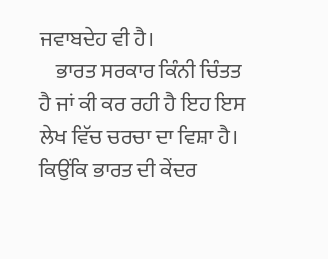ਜਵਾਬਦੇਹ ਵੀ ਹੈ।
    ਭਾਰਤ ਸਰਕਾਰ ਕਿੰਨੀ ਚਿੰਤਤ ਹੈ ਜਾਂ ਕੀ ਕਰ ਰਹੀ ਹੈ ਇਹ ਇਸ ਲੇਖ ਵਿੱਚ ਚਰਚਾ ਦਾ ਵਿਸ਼ਾ ਹੈ। ਕਿਉਂਕਿ ਭਾਰਤ ਦੀ ਕੇਂਦਰ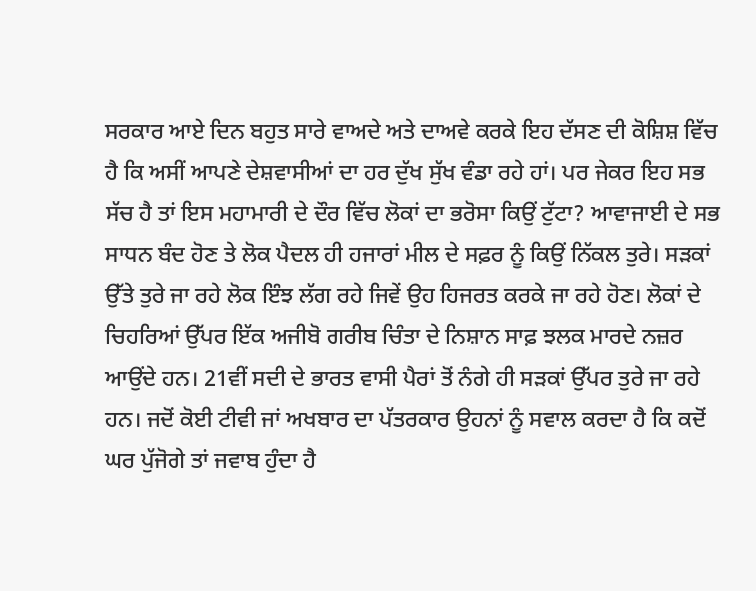ਸਰਕਾਰ ਆਏ ਦਿਨ ਬਹੁਤ ਸਾਰੇ ਵਾਅਦੇ ਅਤੇ ਦਾਅਵੇ ਕਰਕੇ ਇਹ ਦੱਸਣ ਦੀ ਕੋਸ਼ਿਸ਼ ਵਿੱਚ ਹੈ ਕਿ ਅਸੀਂ ਆਪਣੇ ਦੇਸ਼ਵਾਸੀਆਂ ਦਾ ਹਰ ਦੁੱਖ ਸੁੱਖ ਵੰਡਾ ਰਹੇ ਹਾਂ। ਪਰ ਜੇਕਰ ਇਹ ਸਭ ਸੱਚ ਹੈ ਤਾਂ ਇਸ ਮਹਾਮਾਰੀ ਦੇ ਦੌਰ ਵਿੱਚ ਲੋਕਾਂ ਦਾ ਭਰੋਸਾ ਕਿਉਂ ਟੁੱਟਾ? ਆਵਾਜਾਈ ਦੇ ਸਭ ਸਾਧਨ ਬੰਦ ਹੋਣ ਤੇ ਲੋਕ ਪੈਦਲ ਹੀ ਹਜਾਰਾਂ ਮੀਲ ਦੇ ਸਫ਼ਰ ਨੂੰ ਕਿਉਂ ਨਿੱਕਲ ਤੁਰੇ। ਸੜਕਾਂ ਉੱਤੇ ਤੁਰੇ ਜਾ ਰਹੇ ਲੋਕ ਇੰਝ ਲੱਗ ਰਹੇ ਜਿਵੇਂ ਉਹ ਹਿਜਰਤ ਕਰਕੇ ਜਾ ਰਹੇ ਹੋਣ। ਲੋਕਾਂ ਦੇ ਚਿਹਰਿਆਂ ਉੱਪਰ ਇੱਕ ਅਜੀਬੋ ਗਰੀਬ ਚਿੰਤਾ ਦੇ ਨਿਸ਼ਾਨ ਸਾਫ਼ ਝਲਕ ਮਾਰਦੇ ਨਜ਼ਰ ਆਉਂਦੇ ਹਨ। 21ਵੀਂ ਸਦੀ ਦੇ ਭਾਰਤ ਵਾਸੀ ਪੈਰਾਂ ਤੋਂ ਨੰਗੇ ਹੀ ਸੜਕਾਂ ਉੱਪਰ ਤੁਰੇ ਜਾ ਰਹੇ ਹਨ। ਜਦੋਂ ਕੋਈ ਟੀਵੀ ਜਾਂ ਅਖਬਾਰ ਦਾ ਪੱਤਰਕਾਰ ਉਹਨਾਂ ਨੂੰ ਸਵਾਲ ਕਰਦਾ ਹੈ ਕਿ ਕਦੋਂ ਘਰ ਪੁੱਜੋਗੇ ਤਾਂ ਜਵਾਬ ਹੁੰਦਾ ਹੈ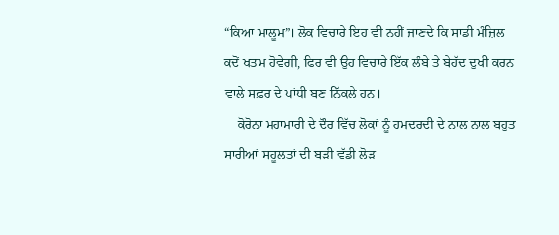“ਕਿਆ ਮਾਲੂਮ”। ਲੋਕ ਵਿਚਾਰੇ ਇਹ ਵੀ ਨਹੀਂ ਜਾਣਦੇ ਕਿ ਸਾਡੀ ਮੰਜ਼ਿਲ ਕਦੋਂ ਖਤਮ ਹੋਵੇਗੀ, ਫਿਰ ਵੀ ਉਹ ਵਿਚਾਰੇ ਇੱਕ ਲੰਬੇ ਤੇ ਬੇਹੱਦ ਦੁਖੀ ਕਰਨ ਵਾਲੇ ਸਫ਼ਰ ਦੇ ਪਾਂਧੀ ਬਣ ਨਿੱਕਲੇ ਹਨ।
    ਕੋਰੋਨਾ ਮਹਾਮਾਰੀ ਦੇ ਦੌਰ ਵਿੱਚ ਲੋਕਾਂ ਨੂੰ ਹਮਦਰਦੀ ਦੇ ਨਾਲ ਨਾਲ ਬਹੁਤ ਸਾਰੀਆਂ ਸਹੂਲਤਾਂ ਦੀ ਬੜੀ ਵੱਡੀ ਲੋੜ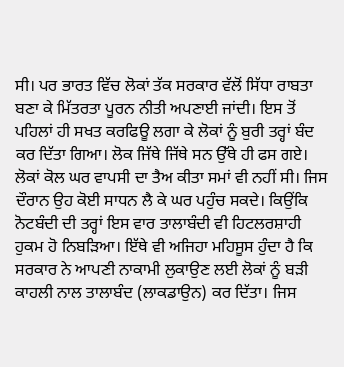ਸੀ। ਪਰ ਭਾਰਤ ਵਿੱਚ ਲੋਕਾਂ ਤੱਕ ਸਰਕਾਰ ਵੱਲੋਂ ਸਿੱਧਾ ਰਾਬਤਾ ਬਣਾ ਕੇ ਮਿੱਤਰਤਾ ਪੂਰਨ ਨੀਤੀ ਅਪਣਾਈ ਜਾਂਦੀ। ਇਸ ਤੋਂ ਪਹਿਲਾਂ ਹੀ ਸਖਤ ਕਰਫਿਊ ਲਗਾ ਕੇ ਲੋਕਾਂ ਨੂੰ ਬੁਰੀ ਤਰ੍ਹਾਂ ਬੰਦ ਕਰ ਦਿੱਤਾ ਗਿਆ। ਲੋਕ ਜਿੱਥੇ ਜਿੱਥੇ ਸਨ ਉੱਥੇ ਹੀ ਫਸ ਗਏ। ਲੋਕਾਂ ਕੋਲ ਘਰ ਵਾਪਸੀ ਦਾ ਤੈਅ ਕੀਤਾ ਸਮਾਂ ਵੀ ਨਹੀਂ ਸੀ। ਜਿਸ ਦੌਰਾਨ ਉਹ ਕੋਈ ਸਾਧਨ ਲੈ ਕੇ ਘਰ ਪਹੁੰਚ ਸਕਦੇ। ਕਿਉਂਕਿ ਨੋਟਬੰਦੀ ਦੀ ਤਰ੍ਹਾਂ ਇਸ ਵਾਰ ਤਾਲਾਬੰਦੀ ਵੀ ਹਿਟਲਰਸ਼ਾਹੀ ਹੁਕਮ ਹੋ ਨਿਬੜਿਆ। ਇੱਥੇ ਵੀ ਅਜਿਹਾ ਮਹਿਸੂਸ ਹੁੰਦਾ ਹੈ ਕਿ ਸਰਕਾਰ ਨੇ ਆਪਣੀ ਨਾਕਾਮੀ ਲੁਕਾਉਣ ਲਈ ਲੋਕਾਂ ਨੂੰ ਬੜੀ ਕਾਹਲੀ ਨਾਲ ਤਾਲਾਬੰਦ (ਲਾਕਡਾਉਨ) ਕਰ ਦਿੱਤਾ। ਜਿਸ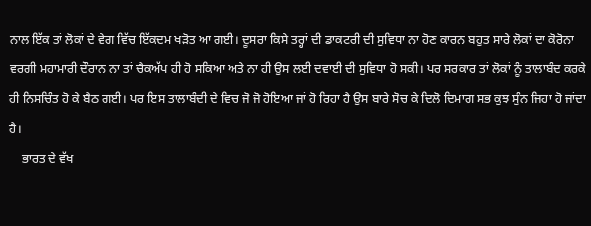ਨਾਲ ਇੱਕ ਤਾਂ ਲੋਕਾਂ ਦੇ ਵੇਗ ਵਿੱਚ ਇੱਕਦਮ ਖੜੋਤ ਆ ਗਈ। ਦੂਸਰਾ ਕਿਸੇ ਤਰ੍ਹਾਂ ਦੀ ਡਾਕਟਰੀ ਦੀ ਸੁਵਿਧਾ ਨਾ ਹੋਣ ਕਾਰਨ ਬਹੁਤ ਸਾਰੇ ਲੋਕਾਂ ਦਾ ਕੋਰੋਨਾ ਵਰਗੀ ਮਹਾਮਾਰੀ ਦੌਰਾਨ ਨਾ ਤਾਂ ਚੈਕਅੱਪ ਹੀ ਹੋ ਸਕਿਆ ਅਤੇ ਨਾ ਹੀ ਉਸ ਲਈ ਦਵਾਈ ਦੀ ਸੁਵਿਧਾ ਹੋ ਸਕੀ। ਪਰ ਸਰਕਾਰ ਤਾਂ ਲੋਕਾਂ ਨੂੰ ਤਾਲਾਬੰਦ ਕਰਕੇ ਹੀ ਨਿਸਚਿੰਤ ਹੋ ਕੇ ਬੈਠ ਗਈ। ਪਰ ਇਸ ਤਾਲਾਬੰਦੀ ਦੇ ਵਿਚ ਜੋ ਜੋ ਹੋਇਆ ਜਾਂ ਹੋ ਰਿਹਾ ਹੈ ਉਸ ਬਾਰੇ ਸੋਚ ਕੇ ਦਿਲੋ ਦਿਮਾਗ ਸਭ ਕੁਝ ਸੁੰਨ ਜਿਹਾ ਹੋ ਜਾਂਦਾ ਹੈ।
    ਭਾਰਤ ਦੇ ਵੱਖ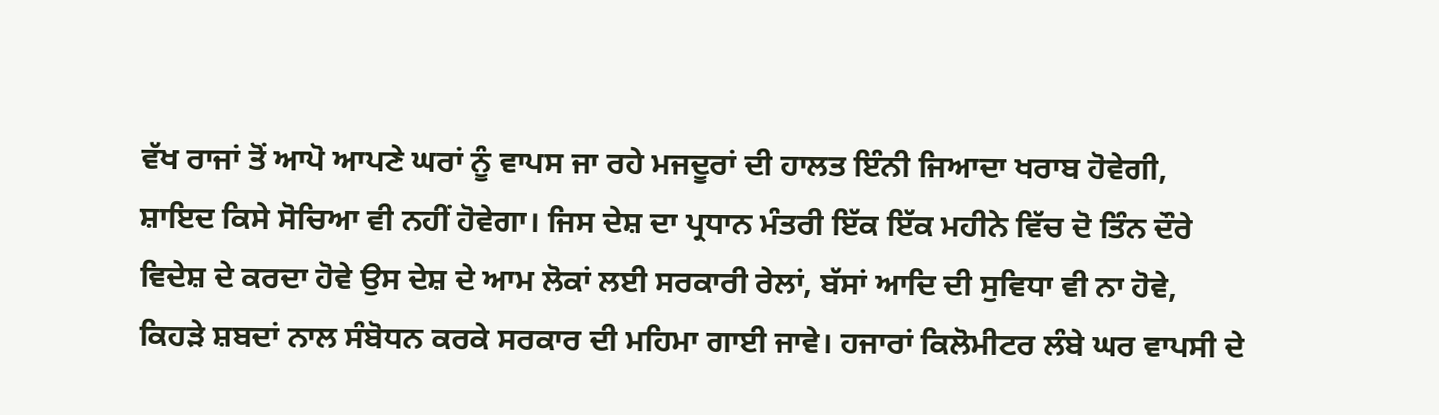ਵੱਖ ਰਾਜਾਂ ਤੋਂ ਆਪੋ ਆਪਣੇ ਘਰਾਂ ਨੂੰ ਵਾਪਸ ਜਾ ਰਹੇ ਮਜਦੂਰਾਂ ਦੀ ਹਾਲਤ ਇੰਨੀ ਜਿਆਦਾ ਖਰਾਬ ਹੋਵੇਗੀ, ਸ਼ਾਇਦ ਕਿਸੇ ਸੋਚਿਆ ਵੀ ਨਹੀਂ ਹੋਵੇਗਾ। ਜਿਸ ਦੇਸ਼ ਦਾ ਪ੍ਰਧਾਨ ਮੰਤਰੀ ਇੱਕ ਇੱਕ ਮਹੀਨੇ ਵਿੱਚ ਦੋ ਤਿੰਨ ਦੌਰੇ ਵਿਦੇਸ਼ ਦੇ ਕਰਦਾ ਹੋਵੇ ਉਸ ਦੇਸ਼ ਦੇ ਆਮ ਲੋਕਾਂ ਲਈ ਸਰਕਾਰੀ ਰੇਲਾਂ, ਬੱਸਾਂ ਆਦਿ ਦੀ ਸੁਵਿਧਾ ਵੀ ਨਾ ਹੋਵੇ, ਕਿਹੜੇ ਸ਼ਬਦਾਂ ਨਾਲ ਸੰਬੋਧਨ ਕਰਕੇ ਸਰਕਾਰ ਦੀ ਮਹਿਮਾ ਗਾਈ ਜਾਵੇ। ਹਜਾਰਾਂ ਕਿਲੋਮੀਟਰ ਲੰਬੇ ਘਰ ਵਾਪਸੀ ਦੇ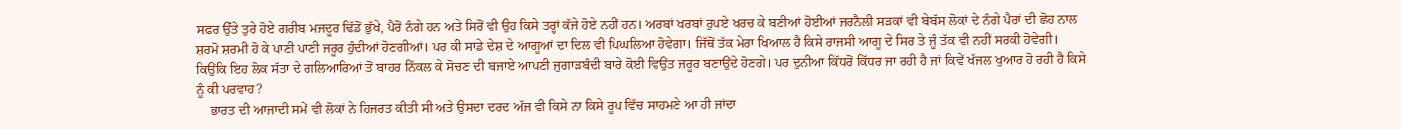ਸਫ਼ਰ ਉੱਤੇ ਤੁਰੇ ਹੋਏ ਗਰੀਬ ਮਜਦੂਰ ਢਿੱਡੋਂ ਭੁੱਖੇ, ਪੈਰੋਂ ਨੰਗੇ ਹਨ ਅਤੇ ਸਿਰੋਂ ਵੀ ਉਹ ਕਿਸੇ ਤਰ੍ਹਾਂ ਕੱਜੇ ਹੋਏ ਨਹੀਂ ਹਨ। ਅਰਬਾਂ ਖਰਬਾਂ ਰੁਪਏ ਖਰਚ ਕੇ ਬਣੀਆਂ ਹੋਈਆਂ ਜਰਨੈਲੀ ਸੜਕਾਂ ਵੀ ਬੇਬੱਸ ਲੋਕਾਂ ਦੇ ਨੰਗੇ ਪੈਰਾਂ ਦੀ ਛੋਹ ਨਾਲ ਸ਼ਰਮੋ ਸ਼ਰਮੀ ਹੋ ਕੇ ਪਾਣੀ ਪਾਣੀ ਜਰੂਰ ਹੁੰਦੀਆਂ ਹੋਣਗੀਆਂ। ਪਰ ਕੀ ਸਾਡੇ ਦੇਸ਼ ਦੇ ਆਗੂਆਂ ਦਾ ਦਿਲ ਵੀ ਪਿਘਲਿਆ ਹੋਵੇਗਾ। ਜਿੱਥੋਂ ਤੱਕ ਮੇਰਾ ਖਿਆਲ ਹੈ ਕਿਸੇ ਰਾਜਸੀ ਆਗੂ ਦੇ ਸਿਰ ਤੇ ਜੂੰ ਤੱਕ ਵੀ ਨਹੀਂ ਸਰਕੀ ਹੋਵੇਗੀ। ਕਿਉਂਕਿ ਇਹ ਲੋਕ ਸੱਤਾ ਦੇ ਗਲਿਆਰਿਆਂ ਤੋਂ ਬਾਹਰ ਨਿੱਕਲ ਕੇ ਸੋਚਣ ਦੀ ਬਜਾਏ ਆਪਣੀ ਜੁਗਾੜਬੰਦੀ ਬਾਰੇ ਕੋਈ ਵਿਉਂਤ ਜਰੂਰ ਬਣਾਉਂਦੇ ਹੋਣਗੇ। ਪਰ ਦੁਨੀਆ ਕਿੱਧਰੋਂ ਕਿੱਧਰ ਜਾ ਰਹੀ ਹੈ ਜਾਂ ਕਿਵੇਂ ਖੱਜਲ ਖੁਆਰ ਹੋ ਰਹੀ ਹੈ ਕਿਸੇ ਨੂੰ ਕੀ ਪਰਵਾਹ?
    ਭਾਰਤ ਦੀ ਆਜਾਦੀ ਸਮੇਂ ਵੀ ਲੋਕਾਂ ਨੇ ਹਿਜਰਤ ਕੀਤੀ ਸੀ ਅਤੇ ਉਸਦਾ ਦਰਦ ਅੱਜ ਵੀ ਕਿਸੇ ਨਾ ਕਿਸੇ ਰੂਪ ਵਿੱਚ ਸਾਹਮਣੇ ਆ ਹੀ ਜਾਂਦਾ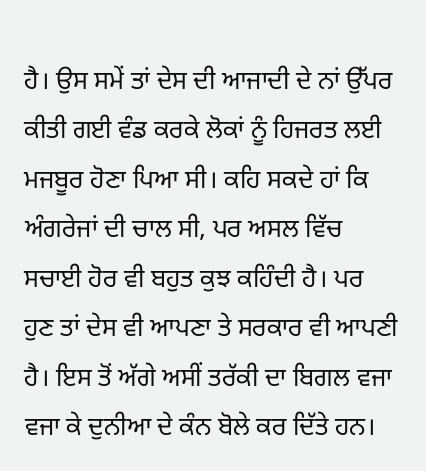ਹੈ। ਉਸ ਸਮੇਂ ਤਾਂ ਦੇਸ ਦੀ ਆਜਾਦੀ ਦੇ ਨਾਂ ਉੱਪਰ ਕੀਤੀ ਗਈ ਵੰਡ ਕਰਕੇ ਲੋਕਾਂ ਨੂੰ ਹਿਜਰਤ ਲਈ ਮਜਬੂਰ ਹੋਣਾ ਪਿਆ ਸੀ। ਕਹਿ ਸਕਦੇ ਹਾਂ ਕਿ ਅੰਗਰੇਜਾਂ ਦੀ ਚਾਲ ਸੀ, ਪਰ ਅਸਲ ਵਿੱਚ ਸਚਾਈ ਹੋਰ ਵੀ ਬਹੁਤ ਕੁਝ ਕਹਿੰਦੀ ਹੈ। ਪਰ ਹੁਣ ਤਾਂ ਦੇਸ ਵੀ ਆਪਣਾ ਤੇ ਸਰਕਾਰ ਵੀ ਆਪਣੀ ਹੈ। ਇਸ ਤੋਂ ਅੱਗੇ ਅਸੀਂ ਤਰੱਕੀ ਦਾ ਬਿਗਲ ਵਜਾ ਵਜਾ ਕੇ ਦੁਨੀਆ ਦੇ ਕੰਨ ਬੋਲੇ ਕਰ ਦਿੱਤੇ ਹਨ।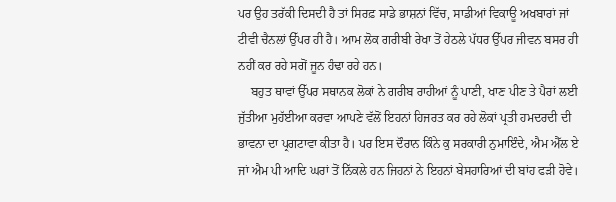ਪਰ ਉਹ ਤਰੱਕੀ ਦਿਸਦੀ ਹੈ ਤਾਂ ਸਿਰਫ਼ ਸਾਡੇ ਭਾਸ਼ਨਾਂ ਵਿੱਚ, ਸਾਡੀਆਂ ਵਿਕਾਊ ਅਖਬਾਰਾਂ ਜਾਂ ਟੀਵੀ ਚੈਨਲਾਂ ਉੱਪਰ ਹੀ ਹੈ। ਆਮ ਲੋਕ ਗਰੀਬੀ ਰੇਖਾ ਤੋਂ ਹੇਠਲੇ ਪੱਧਰ ਉੱਪਰ ਜੀਵਨ ਬਸਰ ਹੀ ਨਹੀਂ ਕਰ ਰਹੇ ਸਗੋਂ ਜੂਨ ਹੰਢਾ ਰਹੇ ਹਨ।
    ਬਹੁਤ ਥਾਵਾਂ ਉੱਪਰ ਸਥਾਨਕ ਲੋਕਾਂ ਨੇ ਗਰੀਬ ਰਾਹੀਆਂ ਨੂੰ ਪਾਣੀ, ਖਾਣ ਪੀਣ ਤੇ ਪੈਰਾਂ ਲਈ ਜੁੱਤੀਆ ਮੁਹੱਈਆ ਕਰਵਾ ਆਪਣੇ ਵੱਲੋਂ ਇਹਨਾਂ ਹਿਜਰਤ ਕਰ ਰਹੇ ਲੋਕਾਂ ਪ੍ਰਤੀ ਹਮਦਰਦੀ ਦੀ ਭਾਵਨਾ ਦਾ ਪ੍ਰਗਟਾਵਾ ਕੀਤਾ ਹੈ। ਪਰ ਇਸ ਦੌਰਾਨ ਕਿੰਨੇ ਕੁ ਸਰਕਾਰੀ ਨੁਮਾਇੰਦੇ, ਐਮ ਐੱਲ ਏ ਜਾਂ ਐਮ ਪੀ ਆਦਿ ਘਰਾਂ ਤੋਂ ਨਿੱਕਲੇ ਹਨ ਜਿਹਨਾਂ ਨੇ ਇਹਨਾਂ ਬੇਸਹਾਰਿਆਂ ਦੀ ਬਾਂਹ ਫੜੀ ਹੋਵੇ।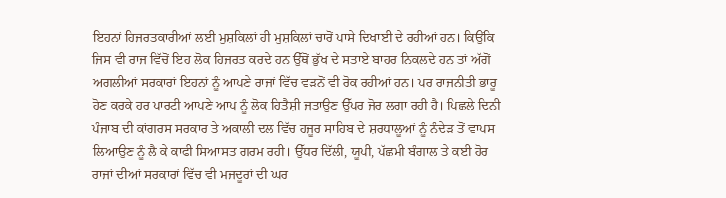ਇਹਨਾਂ ਹਿਜਰਤਕਾਰੀਆਂ ਲਈ ਮੁਸ਼ਕਿਲਾਂ ਹੀ ਮੁਸ਼ਕਿਲਾਂ ਚਾਰੋਂ ਪਾਸੇ ਦਿਖਾਈ ਦੇ ਰਹੀਆਂ ਹਨ। ਕਿਉਂਕਿ ਜਿਸ ਵੀ ਰਾਜ ਵਿੱਚੋਂ ਇਹ ਲੋਕ ਹਿਜਰਤ ਕਰਦੇ ਹਨ ਉੱਥੋਂ ਭੁੱਖ ਦੇ ਸਤਾਏ ਬਾਹਰ ਨਿਕਲਦੇ ਹਨ ਤਾਂ ਅੱਗੋਂ ਅਗਲੀਆਂ ਸਰਕਾਰਾਂ ਇਹਨਾਂ ਨੂੰ ਆਪਣੇ ਰਾਜਾਂ ਵਿੱਚ ਵੜਨੋਂ ਵੀ ਰੋਕ ਰਹੀਆਂ ਹਨ। ਪਰ ਰਾਜਨੀਤੀ ਭਾਰੂ ਹੋਣ ਕਰਕੇ ਹਰ ਪਾਰਟੀ ਆਪਣੇ ਆਪ ਨੂੰ ਲੋਕ ਹਿਤੈਸ਼ੀ ਜਤਾਉਣ ਉੱਪਰ ਜੋਰ ਲਗਾ ਰਹੀ ਹੈ। ਪਿਛਲੇ ਦਿਨੀ ਪੰਜਾਬ ਦੀ ਕਾਂਗਰਸ ਸਰਕਾਰ ਤੇ ਅਕਾਲੀ ਦਲ ਵਿੱਚ ਹਜੂਰ ਸਾਹਿਬ ਦੇ ਸ਼ਰਧਾਲੂਆਂ ਨੂੰ ਨੰਦੇੜ ਤੋਂ ਵਾਪਸ ਲਿਆਉਣ ਨੂੰ ਲੈ ਕੇ ਕਾਫੀ ਸਿਆਸਤ ਗਰਮ ਰਹੀ। ਉੱਧਰ ਦਿੱਲੀ, ਯੂਪੀ, ਪੱਛਮੀ ਬੰਗਾਲ ਤੇ ਕਈ ਹੋਰ ਰਾਜਾਂ ਦੀਆਂ ਸਰਕਾਰਾਂ ਵਿੱਚ ਵੀ ਮਜਦੂਰਾਂ ਦੀ ਘਰ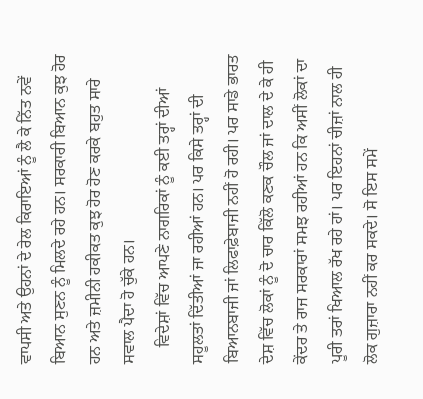ਵਾਪਸੀ ਅਤੇ ਉਹਨਾਂ ਦੇ ਰੇਲ ਕਿਰਾਇਆਂ ਨੂੰ ਲੈ ਕੇ ਨਿੱਤ ਨਵੇਂ ਬਿਆਨ ਸੁਣਨ ਨੂੰ ਮਿਲਦੇ ਰਹੇ ਹਨ। ਸਰਕਾਰੀ ਬਿਆਨ ਕੁਝ ਹੋਰ ਹਨ ਅਤੇ ਜ਼ਮੀਨੀ ਹਕੀਕਤ ਕੁਝ ਹੋਰ ਹੋਣ ਕਰਕੇ ਬਹੁਤ ਸਾਰੇ ਸਵਾਲ ਪੈਦਾ ਹੋ ਚੁੱਕੇ ਹਨ।
    ਵਿਦੇਸ਼ਾਂ ਵਿੱਚ ਆਪਣੇ ਨਾਗਰਿਕਾਂ ਨੂੰ ਕਈ ਤਰ੍ਹਾਂ ਦੀਆਂ ਸਹੂਲਤਾਂ ਦਿੱਤੀਆਂ ਜਾ ਰਹੀਆਂ ਹਨ। ਪਰ ਕਿਸੇ ਤਰ੍ਹਾਂ ਦੀ ਬਿਆਨਬਾਜੀ ਜਾਂ ਲਿਫਾਫ਼ੇਬਾਜੀ ਨਹੀਂ ਹੋ ਰਹੀ। ਪਰ ਸਾਡੇ ਭਾਰਤ ਦੇਸ਼ ਵਿੱਚ ਲੋਕਾਂ ਨੂੰ ਦੋ ਚਾਰ ਕਿੱਲੋ ਕਣਕ ਚੌਲ ਜਾਂ ਦਾਲ ਦੇ ਕੇ ਹੀ ਕੇਂਦਰ ਤੇ ਰਾਜ ਸਰਕਾਰਾਂ ਸਮਝ ਰਹੀਆਂ ਹਨ ਕਿ ਅਸੀਂ ਲੋਕਾਂ ਦਾ ਪੂਰੀ ਤਰਾਂ ਖਿਆਲ ਰੱਖ ਰਹੇ ਹਾਂ। ਪਰ ਇਹਨਾਂ ਚੀਜ਼ਾਂ ਨਾਲ ਹੀ ਲੋਕ ਗੁਜ਼ਾਰਾ ਨਹੀਂ ਕਰ ਸਕਦੇ। ਸੋ ਇਸ ਸਮੇਂ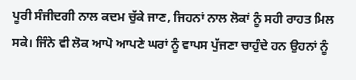ਪੂਰੀ ਸੰਜੀਦਗੀ ਨਾਲ ਕਦਮ ਚੁੱਕੇ ਜਾਣ, ਜਿਹਨਾਂ ਨਾਲ ਲੋਕਾਂ ਨੂੰ ਸਹੀ ਰਾਹਤ ਮਿਲ ਸਕੇ। ਜਿੰਨੇ ਵੀ ਲੋਕ ਆਪੋ ਆਪਣੇ ਘਰਾਂ ਨੂੰ ਵਾਪਸ ਪੁੱਜਣਾ ਚਾਹੁੰਦੇ ਹਨ ਉਹਨਾਂ ਨੂੰ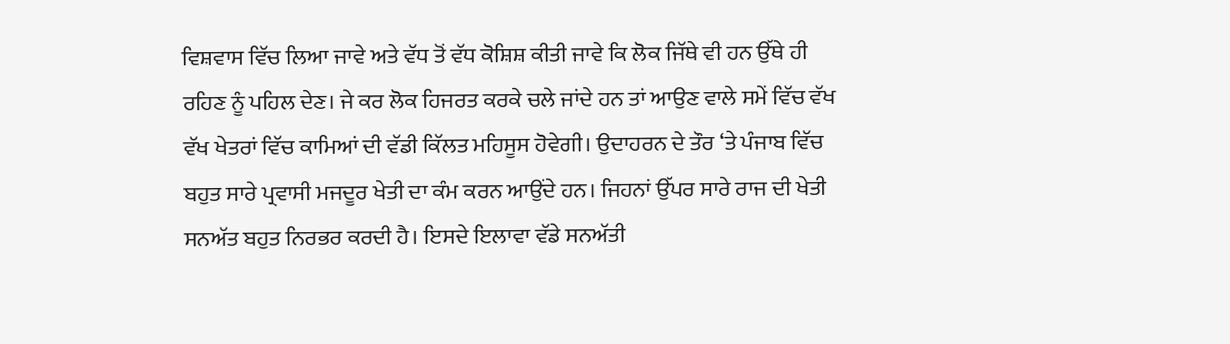ਵਿਸ਼ਵਾਸ ਵਿੱਚ ਲਿਆ ਜਾਵੇ ਅਤੇ ਵੱਧ ਤੋਂ ਵੱਧ ਕੋਸ਼ਿਸ਼ ਕੀਤੀ ਜਾਵੇ ਕਿ ਲੋਕ ਜਿੱਥੇ ਵੀ ਹਨ ਉੱਥੇ ਹੀ ਰਹਿਣ ਨੂੰ ਪਹਿਲ ਦੇਣ। ਜੇ ਕਰ ਲੋਕ ਹਿਜਰਤ ਕਰਕੇ ਚਲੇ ਜਾਂਦੇ ਹਨ ਤਾਂ ਆਉਣ ਵਾਲੇ ਸਮੇਂ ਵਿੱਚ ਵੱਖ ਵੱਖ ਖੇਤਰਾਂ ਵਿੱਚ ਕਾਮਿਆਂ ਦੀ ਵੱਡੀ ਕਿੱਲਤ ਮਹਿਸੂਸ ਹੋਵੇਗੀ। ਉਦਾਹਰਨ ਦੇ ਤੌਰ ‘ਤੇ ਪੰਜਾਬ ਵਿੱਚ ਬਹੁਤ ਸਾਰੇ ਪ੍ਰਵਾਸੀ ਮਜਦੂਰ ਖੇਤੀ ਦਾ ਕੰਮ ਕਰਨ ਆਉਂਦੇ ਹਨ। ਜਿਹਨਾਂ ਉੱਪਰ ਸਾਰੇ ਰਾਜ ਦੀ ਖੇਤੀ ਸਨਅੱਤ ਬਹੁਤ ਨਿਰਭਰ ਕਰਦੀ ਹੈ। ਇਸਦੇ ਇਲਾਵਾ ਵੱਡੇ ਸਨਅੱਤੀ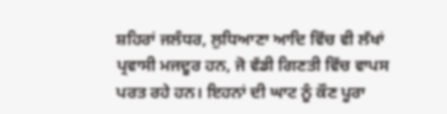ਸ਼ਹਿਰਾਂ ਜਲੰਧਰ, ਲੁਧਿਆਣਾ ਆਦਿ ਵਿੱਚ ਵੀ ਲੱਖਾਂ ਪ੍ਰਵਾਸੀ ਮਜਦੂਰ ਹਨ, ਜੋ ਵੱਡੀ ਗਿਣਤੀ ਵਿੱਚ ਵਾਪਸ ਪਰਤ ਰਹੇ ਹਨ। ਇਹਨਾਂ ਦੀ ਘਾਟ ਨੂੰ ਕੌਣ ਪੂਰਾ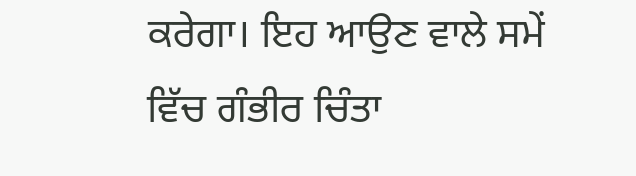ਕਰੇਗਾ। ਇਹ ਆਉਣ ਵਾਲੇ ਸਮੇਂ ਵਿੱਚ ਗੰਭੀਰ ਚਿੰਤਾ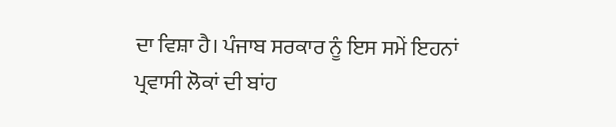ਦਾ ਵਿਸ਼ਾ ਹੈ। ਪੰਜਾਬ ਸਰਕਾਰ ਨੂੰ ਇਸ ਸਮੇਂ ਇਹਨਾਂ ਪ੍ਰਵਾਸੀ ਲੋਕਾਂ ਦੀ ਬਾਂਹ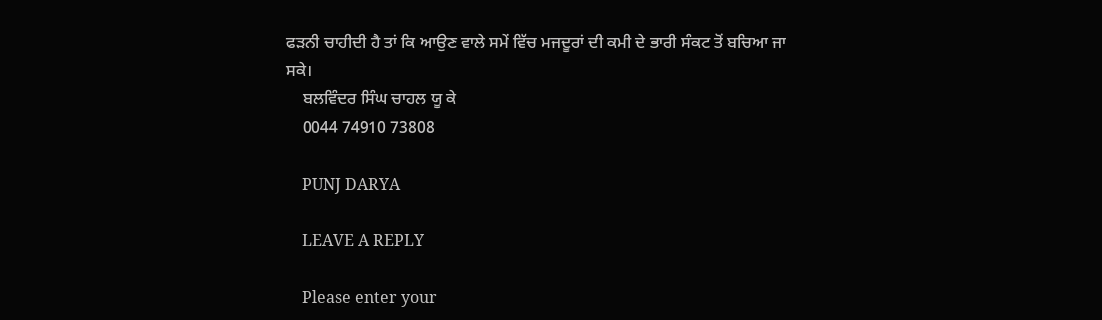ਫੜਨੀ ਚਾਹੀਦੀ ਹੈ ਤਾਂ ਕਿ ਆਉਣ ਵਾਲੇ ਸਮੇਂ ਵਿੱਚ ਮਜਦੂਰਾਂ ਦੀ ਕਮੀ ਦੇ ਭਾਰੀ ਸੰਕਟ ਤੋਂ ਬਚਿਆ ਜਾ ਸਕੇ।
    ਬਲਵਿੰਦਰ ਸਿੰਘ ਚਾਹਲ ਯੂ ਕੇ
    0044 74910 73808

    PUNJ DARYA

    LEAVE A REPLY

    Please enter your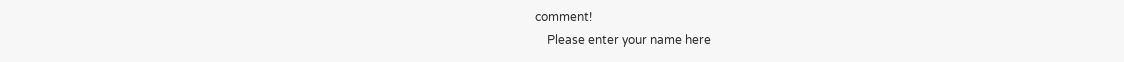comment!
    Please enter your name here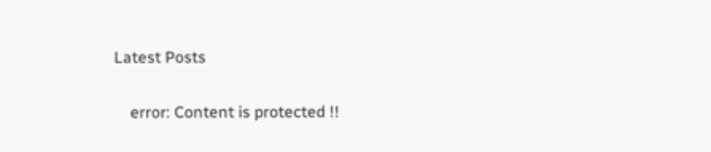Latest Posts

    error: Content is protected !!